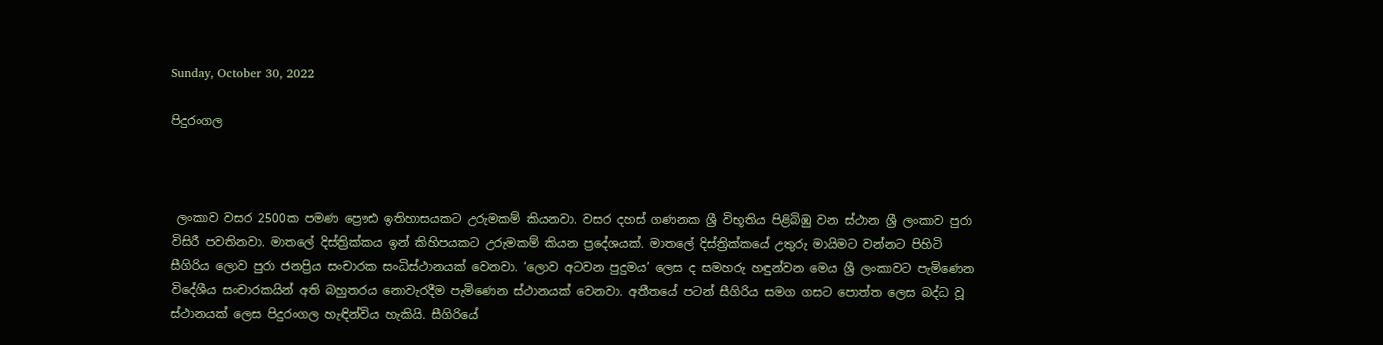Sunday, October 30, 2022

පිදුරංගල



 ලංකාව වසර 2500ක පමණ ප්‍රෞඪ ඉතිහාසයකට උරුමකම් කියනවා. වසර දහස් ගණනක ශ්‍රී විභූතිය පිළිබිඹු වන ස්ථාන ශ්‍රී ලංකාව පුරා විසිරී පවතිනවා. මාතලේ දිස්ත්‍රික්කය ඉන් කිහිපයකට උරුමකම් කියන ප්‍රදේශයක්. මාතලේ දිස්ත්‍රික්කයේ උතුරු මායිමට වන්නට පිහිටි සීගිරිය ලොව පුරා ජනප්‍රිය සංචාරක සංධිස්ථානයක් වෙනවා. ‘ලොව අටවන පුදුමය’ ලෙස ද සමහරු හඳුන්වන මෙය ශ්‍රී ලංකාවට පැමිණෙන විදේශීය සංචාරකයින් අති බහුතරය නොවැරදීම පැමිණෙන ස්ථානයක් වෙනවා. අතීතයේ පටන් සීගිරිය සමග ගසට පොත්ත ලෙස බද්ධ වූ ස්ථානයක් ලෙස පිදුරංගල හැඳින්විය හැකියි. සීගිරියේ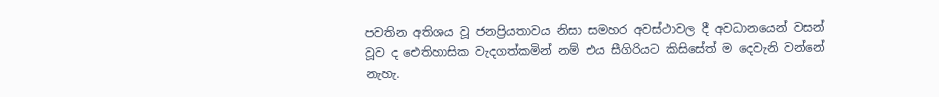පවතින අතිශය වූ ජනප්‍රියතාවය නිසා සමහර අවස්ථාවල දී අවධානයෙන් වසන් වූව ද ඓතිහාසික වැදගත්කමින් නම් එය සීගිරියට කිසිසේත් ම දෙවැනි වන්නේ නැහැ.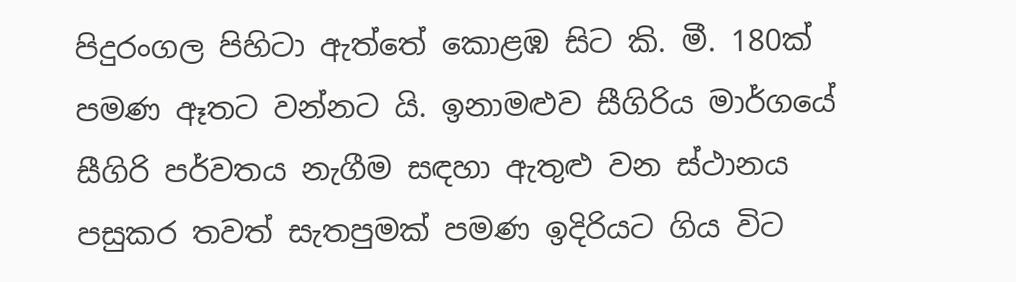පිදුරංගල පිහිටා ඇත්තේ කොළඹ සිට කි. මී. 180ක් පමණ ඈතට වන්නට යි. ඉනාමළුව සීගිරිය මාර්ගයේ සීගිරි පර්වතය නැගීම සඳහා ඇතුළු වන ස්ථානය පසුකර තවත් සැතපුමක් පමණ ඉදිරියට ගිය විට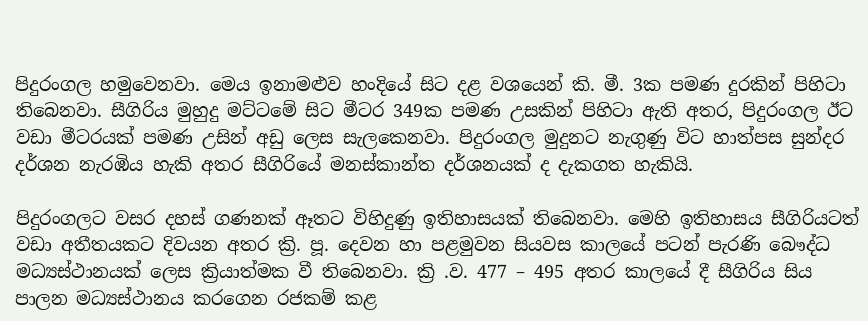පිදුරංගල හමුවෙනවා. මෙය ඉනාමළුව හංදියේ සිට දළ වශයෙන් කි. මී. 3ක පමණ දුරකින් පිහිටා තිබෙනවා. සීගිරිය මුහුදු මට්ටමේ සිට මීටර 349ක පමණ උසකින් පිහිටා ඇති අතර, පිදුරංගල ඊට වඩා මීටරයක් පමණ උසින් අඩු ලෙස සැලකෙනවා. පිදුරංගල මුදුනට නැගුණු විට හාත්පස සුන්දර දර්ශන නැරඹිය හැකි අතර සීගිරියේ මනස්කාන්ත දර්ශනයක් ද දැකගත හැකියි.

පිදුරංගලට වසර දහස් ගණනක් ඈතට විහිදුණු ඉතිහාසයක් තිබෙනවා. මෙහි ඉතිහාසය සීගිරියටත් වඩා අතීතයකට දිවයන අතර ක්‍රි. පූ. දෙවන හා පළමුවන සියවස කාලයේ පටන් පැරණි බෞද්ධ මධ්‍යස්ථානයක් ලෙස ක්‍රියාත්මක වී තිබෙනවා. ක්‍රි .ව. 477 – 495 අතර කාලයේ දී සීගිරිය සිය පාලන මධ්‍යස්ථානය කරගෙන රජකම් කළ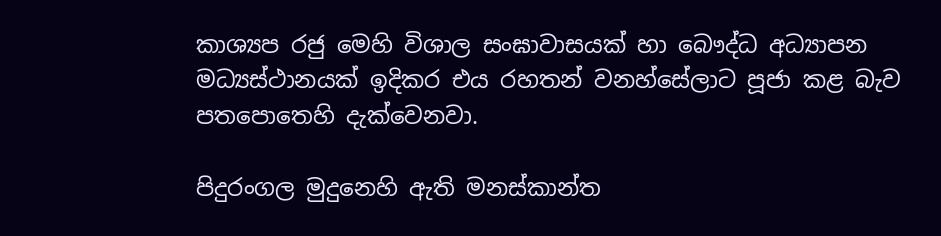කාශ්‍යප රජු මෙහි විශාල සංඝාවාසයක් හා බෞද්ධ අධ්‍යාපන මධ්‍යස්ථානයක් ඉදිකර එය රහතන් වනහ්සේලාට පූජා කළ බැව පතපොතෙහි දැක්වෙනවා.

පිදුරංගල මුදුනෙහි ඇති මනස්කාන්ත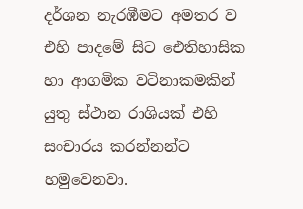දර්ශන නැරඹීමට අමතර ව එහි පාදමේ සිට ඓතිහාසික හා ආගමික වටිනාකමකින් යුතු ස්ථාන රාශියක් එහි සංචාරය කරන්නන්ට හමුවෙනවා.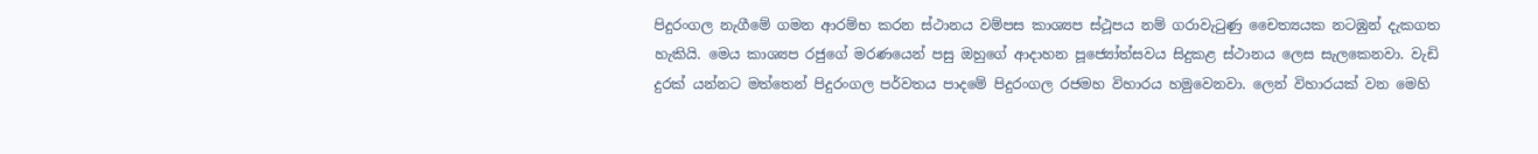පිදුරංගල නැගීමේ ගමන ආරම්භ කරන ස්ථානය වම්පස කාශ්‍යප ස්ථූපය නම් ගරාවැටුණු චෛත්‍යයක නටඹුන් දැකගත හැකියි. මෙය කාශ්‍යප රජුගේ මරණයෙන් පසු ඔහුගේ ආදාහන පූජ්‍යෝත්සවය සිදුකළ ස්ථානය ලෙස සැලකෙනවා. වැඩි දුරක් යන්නට මත්තෙන් පිදුරංගල පර්වතය පාදමේ පිදුරංගල රජමහ විහාරය හමුවෙනවා. ලෙන් විහාරයක් වන මෙහි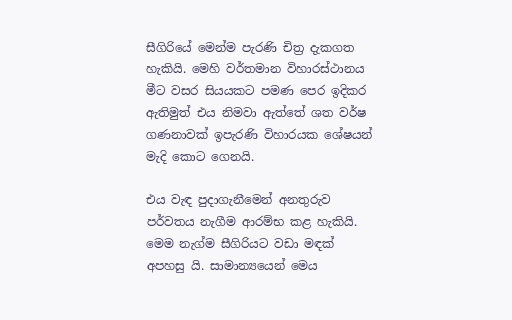සීගිරියේ මෙන්ම පැරණි චිත්‍ර දැකගත හැකියි. මෙහි වර්තමාන විහාරස්ථානය මීට වසර සියයකට පමණ පෙර ඉදිකර ඇතිමුත් එය නිමවා ඇත්තේ ශත වර්ෂ ගණනාවක් ඉපැරණි විහාරයක ශේෂයන් මැදි කොට ගෙනයි.

එය වැඳ පුදාගැනීමෙන් අනතුරුව පර්වතය නැගීම ආරම්භ කළ හැකියි. මෙම නැග්ම සීගිරියට වඩා මඳක් අපහසු යි. සාමාන්‍යයෙන් මෙය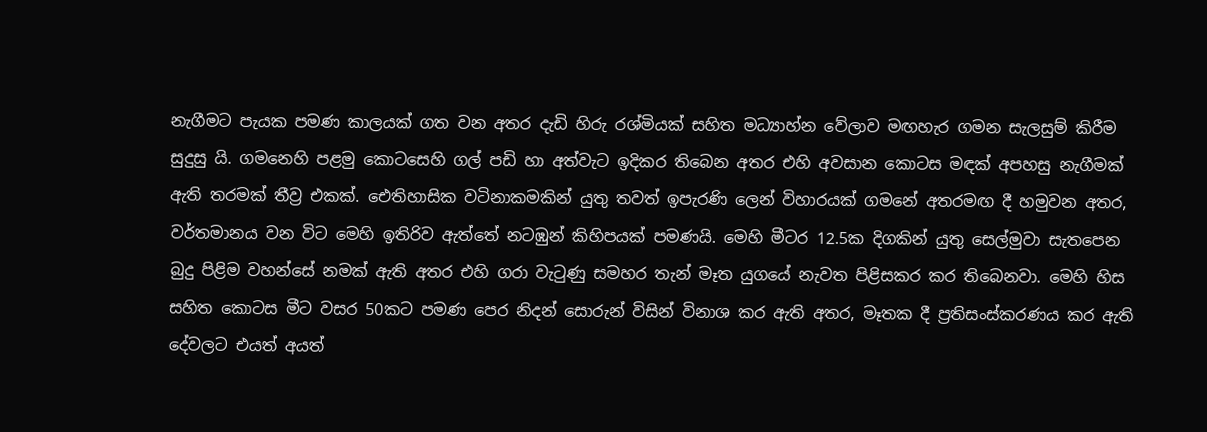නැගීමට පැයක පමණ කාලයක් ගත වන අතර දැඩි හිරු රශ්මියක් සහිත මධ්‍යාහ්න වේලාව මඟහැර ගමන සැලසුම් කිරීම සුදුසු යි. ගමනෙහි පළමු කොටසෙහි ගල් පඩි හා අත්වැට ඉදිකර තිබෙන අතර එහි අවසාන කොටස මඳක් අපහසු නැගීමක් ඇති තරමක් තීව්‍ර එකක්. ඓතිහාසික වටිනාකමකින් යුතු තවත් ඉපැරණි ලෙන් විහාරයක් ගමනේ අතරමඟ දී හමුවන අතර, වර්තමානය වන විට මෙහි ඉතිරිව ඇත්තේ නටඹුන් කිහිපයක් පමණයි. මෙහි මීටර 12.5ක දිගකින් යුතු සෙල්මුවා සැතපෙන බුදු පිළිම වහන්සේ නමක් ඇති අතර එහි ගරා වැටුණු සමහර තැන් මෑත යුගයේ නැවත පිළිසකර කර තිබෙනවා. මෙහි හිස සහිත කොටස මීට වසර 50කට පමණ පෙර නිදන් සොරුන් විසින් විනාශ කර ඇති අතර, මෑතක දී ප්‍රතිසංස්කරණය කර ඇති දේවලට එයත් අයත්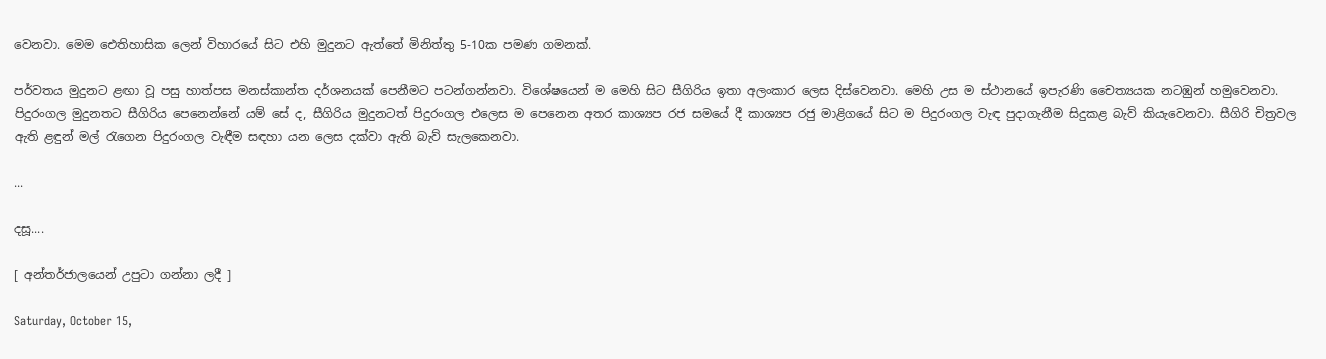වෙනවා. මෙම ඓතිහාසික ලෙන් විහාරයේ සිට එහි මුදුනට ඇත්තේ මිනිත්තු 5-10ක පමණ ගමනක්.

පර්වතය මුදුනට ළඟා වූ පසු හාත්පස මනස්කාන්ත දර්ශනයක් පෙනීමට පටන්ගන්නවා. විශේෂයෙන් ම මෙහි සිට සීගිරිය ඉතා අලංකාර ලෙස දිස්වෙනවා. මෙහි උස ම ස්ථානයේ ඉපැරණි චෛත්‍යයක නටඹුන් හමුවෙනවා. පිදුරංගල මුදුනතට සීගිරිය පෙනෙන්නේ යම් සේ ද, සීගිරිය මුදුනටත් පිදුරංගල එලෙස ම පෙනෙන අතර කාශ්‍යප රජ සමයේ දී කාශ්‍යප රජු මාළිගයේ සිට ම පිදුරංගල වැඳ පුදාගැනීම සිදුකළ බැව් කියැවෙනවා. සීගිරි චිත්‍රවල ඇති ළඳුන් මල් රැගෙන පිදුරංගල වැඳීම සඳහා යන ලෙස දක්වා ඇති බැව් සැලකෙනවා.

...

දසූ....

[ අන්තර්ජාලයෙන් උපුටා ගන්නා ලදී ]

Saturday, October 15,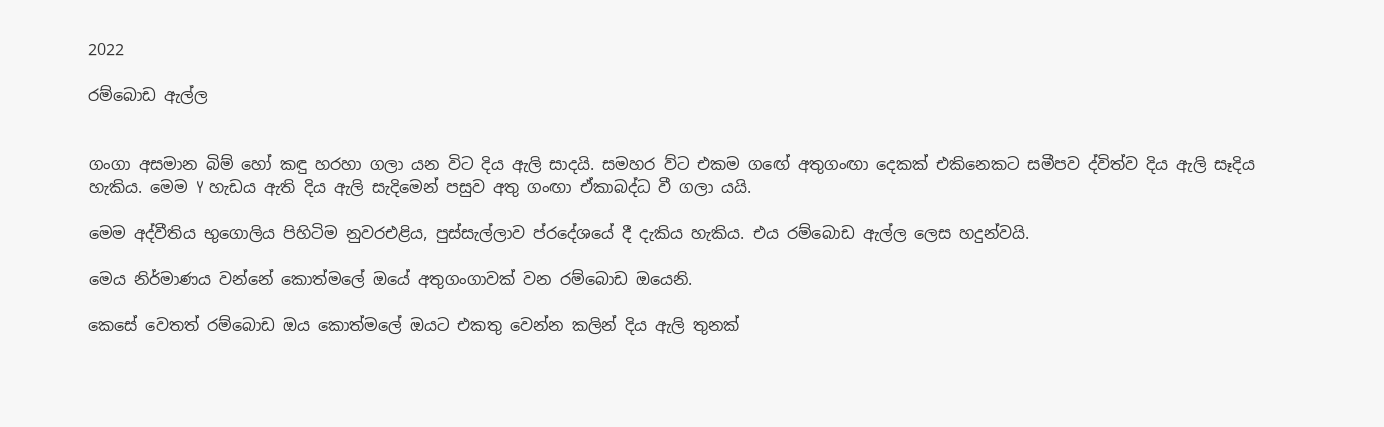2022

රම්බොඩ ඇල්ල


ගංගා අසමාන බිම් හෝ කඳු හරහා ගලා යන විට දිය ඇලි සාදයි. සමහර ව්ට එකම ගඟේ අතුගංඟා දෙකක් එකිනෙකට සමීපව ද්විත්ව දිය ඇලි සෑදිය හැකිය. මෙම Y හැඩය ඇති දිය ඇලි සැදිමෙන් පසුව අතු ගංඟා ඒකාබද්ධ වී ගලා යයි.

මෙම අද්වීතිය භුගොලිය පිහිටිම නුවරඑළිය, පුස්සැල්ලාව ප්රදේශයේ දී දැකිය හැකිය. එය රම්බොඩ ඇල්ල ලෙස හදුන්වයි.

මෙය නිර්මාණය වන්නේ කොත්මලේ ඔයේ අතුගංගාවක් වන රම්බොඩ ඔයෙනි.

කෙසේ වෙතත් රම්බොඩ ඔය කොත්මලේ ඔයට එකතු වෙන්න කලින් දිය ඇලි තුනක්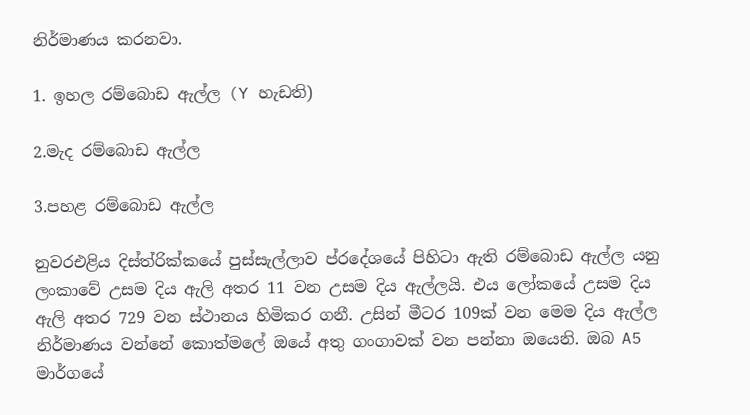නිර්මාණය කරනවා.

1. ඉහල රම්බොඩ ඇල්ල (Y හැඩති)

2.මැද රම්බොඩ ඇල්ල

3.පහළ රම්බොඩ ඇල්ල

නුවරඑළිය දිස්ත්රික්කයේ පුස්සැල්ලාව ප්රදේශයේ පිහිටා ඇති රම්බොඩ ඇල්ල යනු ලංකාවේ උසම දිය ඇලි අතර 11 වන උසම දිය ඇල්ලයි. එය ලෝකයේ උසම දිය ඇලි අතර 729 වන ස්ථානය හිමිකර ගනී. උසින් මීටර 109ක් වන මෙම දිය ඇල්ල නිර්මාණය වන්නේ කොත්මලේ ඔයේ අතු ගංගාවක් වන පන්නා ඔයෙනි. ඔබ A5 මාර්ගයේ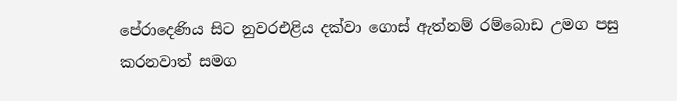පේරාදෙණිය සිට නුවරඑළිය දක්වා ගොස් ඇත්නම් රම්බොඩ උමග පසු කරනවාත් සමග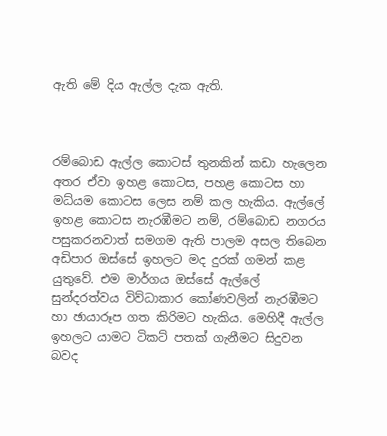ඇති මේ දිය ඇල්ල දැක ඇති.



රම්බොඩ ඇල්ල කොටස් තුනකින් කඩා හැලෙන අතර ඒවා ඉහළ කොටස, පහළ කොටස හා මධ්යම කොටස ලෙස නම් කල හැකිය. ඇල්ලේ ඉහළ කොටස නැරඹීමට නම්, රම්බොඩ නගරය පසුකරනවාත් සමගම ඇති පාලම අසල තිබෙන අඩිපාර ඔස්සේ ඉහලට මද දුරක් ගමන් කළ යුතුවේ. එම මාර්ගය ඔස්සේ ඇල්ලේ සුන්දරත්වය විව්ධාකාර කෝණවලින් නැරඹීමට හා ඡායාරූප ගත කිරිමට හැකිය. මෙහිදී ඇල්ල ඉහලට යාමට ටිකට් පතක් ගැනීමට සිදුවන බවද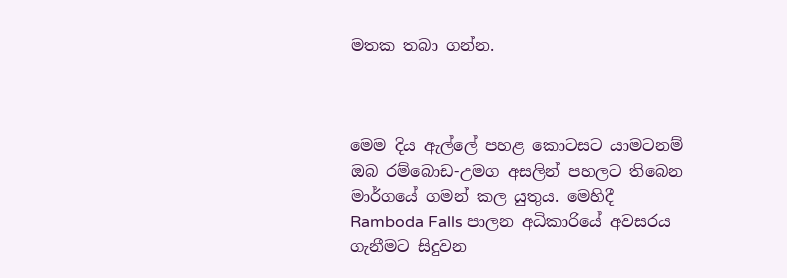මතක තබා ගන්න.



මෙම දිය ඇල්ලේ පහළ කොටසට යාමටනම් ඔබ රම්බොඩ-උමග අසලින් පහලට තිබෙන මාර්ගයේ ගමන් කල යුතුය. මෙහිදී Ramboda Falls පාලන අධිකාරියේ අවසරය ගැනීමට සිදුවන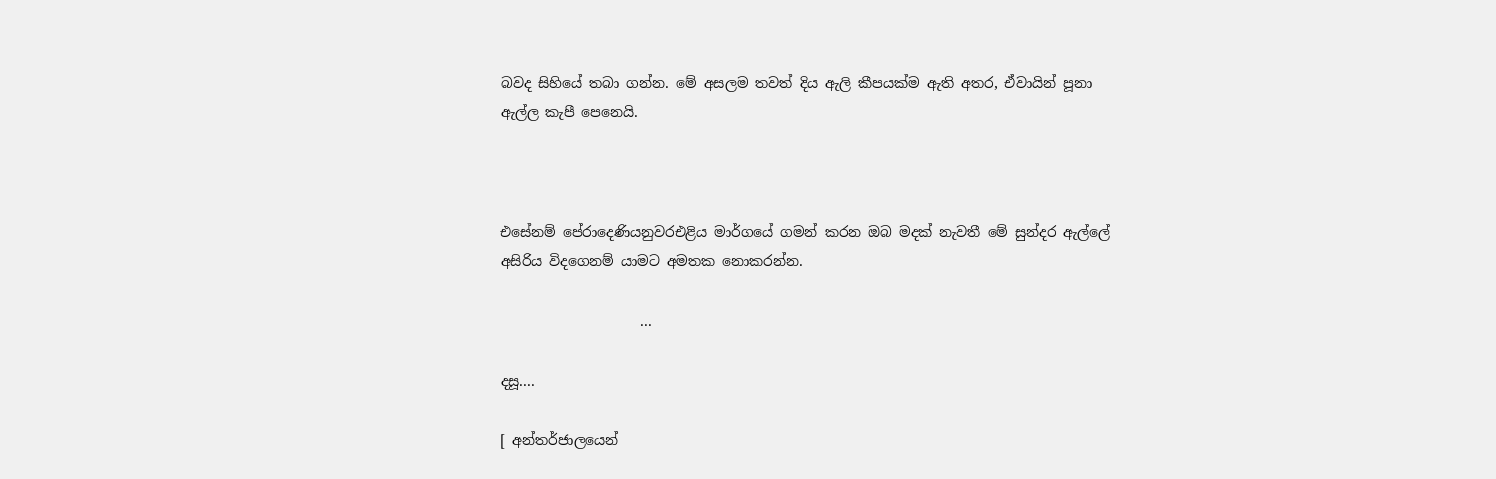බවද සිහියේ තබා ගන්න. මේ අසලම තවත් දිය ඇලි කීපයක්ම ඇති අතර, ඒවායින් පූනා ඇල්ල කැපී පෙනෙයි.



එසේනම් පේරාදෙණියනුවරඑළිය මාර්ගයේ ගමන් කරන ඔබ මදක් නැවතී මේ සුන්දර ඇල්ලේ අසිරිය විදගෙනම් යාමට අමතක නොකරන්න.

                    ...

දසූ....

[ අන්තර්ජාලයෙන්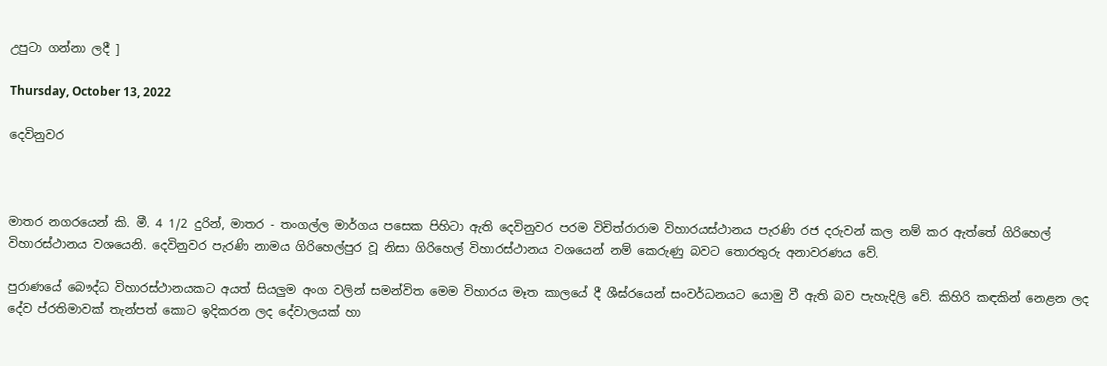උපුටා ගන්නා ලදී ]

Thursday, October 13, 2022

දෙවිනුවර



මාතර නගරයෙන් කි. මී. 4 1/2 දුරින්, මාතර - තංගල්ල මාර්ගය පසෙක පිහිටා ඇති දෙවිනුවර පරම විචිත්රාරාම විහාරයස්ථානය පැරණි රජ දරුවන් කල නම් කර ඇත්තේ ගිරිහෙල් විහාරස්ථානය වශයෙනි. දෙවිනුවර පැරණි නාමය ගිරිහෙල්පුර වූ නිසා ගිරිහෙල් විහාරස්ථානය වශයෙන් නම් කෙරුණු බවට තොරතුරු අනාවරණය වේ.

පුරාණයේ බෞද්ධ විහාරස්ථානයකට අයත් සියලුම අංග වලින් සමන්විත මෙම විහාරය මෑත කාලයේ දී ශීඝ්රයෙන් සංවර්ධනයට යොමු වී ඇති බව පැහැදිලි වේ. කිහිරි කඳකින් නෙළන ලද දේව ප්රතිමාවක් තැන්පත් කොට ඉදිකරන ලද දේවාලයක් හා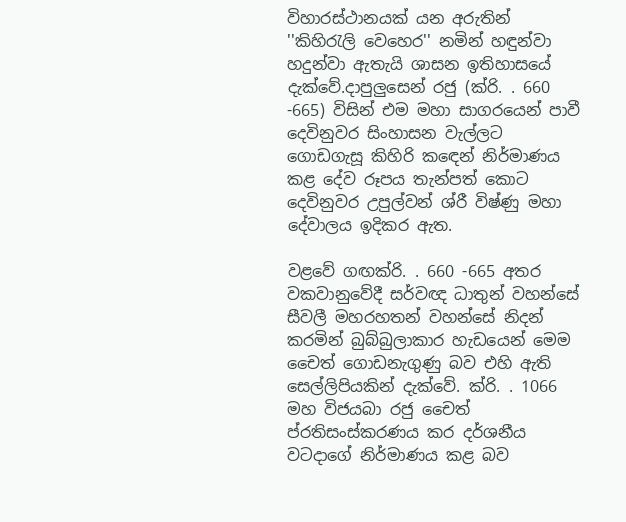විහාරස්ථානයක් යන අරුතින් ''කිහිරැලි වෙහෙර'' නමින් හඳුන්වා හදුන්වා ඇතැයි ශාසන ඉතිහාසයේ දැක්වේ.දාපුලුසෙන් රජු (ක්රි. . 660 -665) විසින් එම මහා සාගරයෙන් පාවී දෙවිනුවර සිංහාසන වැල්ලට ගොඩගැසූ කිහිරි කඳෙන් නිර්මාණය කළ දේව රූපය තැන්පත් කොට දෙවිනුවර උපුල්වන් ශ්රී විෂ්ණු මහා දේවාලය ඉදිකර ඇත.

වළවේ ගඟක්රි. . 660 -665 අතර වකවානුවේදී සර්වඥ ධාතුන් වහන්සේ සීවලී මහරහතන් වහන්සේ නිදන් කරමින් බුබ්බුලාකාර හැඩයෙන් මෙම චෛත් ගොඩනැගුණු බව එහි ඇති සෙල්ලිපියකින් දැක්වේ. ක්රි. . 1066 මහ විජයබා රජු චෛත් ප්රතිසංස්කරණය කර දර්ශනීය වටදාගේ නිර්මාණය කළ බව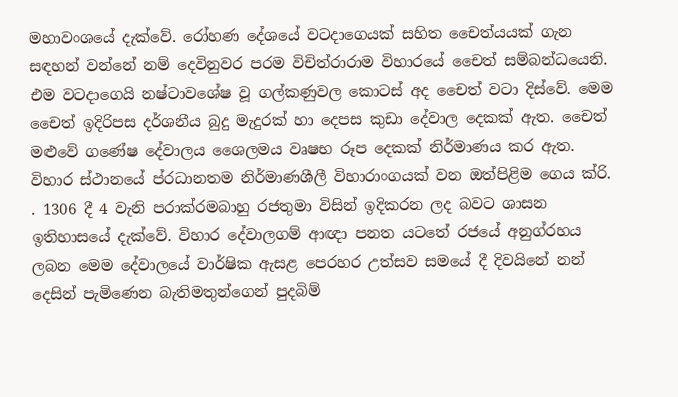මහාවංශයේ දැක්වේ. රෝහණ දේශයේ වටදාගෙයක් සහිත චෛත්යයක් ගැන සඳහන් වන්නේ නම් දෙවිනුවර පරම විචිත්රාරාම විහාරයේ චෛත් සම්බන්ධයෙනි. එම වටදාගෙයි නෂ්ටාවශේෂ වූ ගල්කණුවල කොටස් අද චෛත් වටා දිස්වේ. මෙම චෛත් ඉදිරිපස දර්ශනීය බුදු මැදුරක් හා දෙපස කුඩා දේවාල දෙකක් ඇත. චෛත් මළුවේ ගණේෂ දේවාලය ශෛලමය වෘෂභ රූප දෙකක් නිර්මාණය කර ඇත. විහාර ස්ථානයේ ප්රධානතම නිර්මාණශීලී විහාරාංගයක් වන ඔත්පිළිම ගෙය ක්රි. . 1306 දී 4 වැනි පරාක්රමබාහු රජතුමා විසින් ඉදිකරන ලද බවට ශාසන ඉතිහාසයේ දැක්වේ. විහාර දේවාලගම් ආඥා පනත යටතේ රජයේ අනුග්රහය ලබන මෙම දේවාලයේ වාර්ෂික ඇසළ පෙරහර උත්සව සමයේ දී දිවයිනේ නන් දෙසින් පැමිණෙන බැතිමතුන්ගෙන් පුදබිම්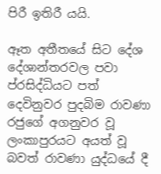පිරී ඉතිරී යයි.

ඈත අතීතයේ සිට දේශ දේශාන්තරවල පවා ප්රසිද්ධියට පත් දෙවිනුවර පුදබිම රාවණා රජුගේ අගනුවර වූ ලංකාපුරයට අයත් වූ බවත් රාවණා යුද්ධයේ දී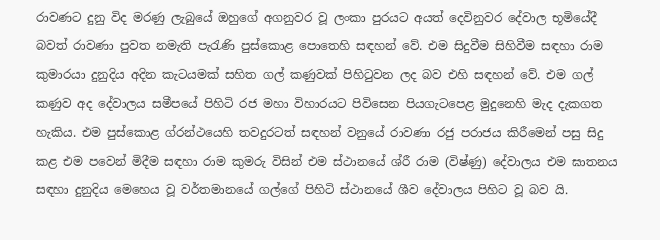රාවණට දුනු විද මරණු ලැබුයේ ඔහුගේ අගනුවර වූ ලංකා පුරයට අයත් දෙවිනුවර දේවාල භූමියේදී බවත් රාවණා පුවත නමැති පැරැණි පුස්කොළ පොතෙහි සඳහන් වේ. එම සිදුවීම සිහිවීම සඳහා රාම කුමාරයා දුනුදිය අදින කැටයමක් සහිත ගල් කණුවක් පිහිටුවන ලද බව එහි සඳහන් වේ. එම ගල් කණුව අද දේවාලය සමීපයේ පිහිටි රජ මහා විහාරයට පිවිසෙන පියගැටපෙළ මුදුනෙහි මැද දැකගත හැකිය. එම පුස්කොළ ග්රන්ථයෙහි තවදුරටත් සඳහන් වනුයේ රාවණා රජු පරාජය කිරීමෙන් පසු සිදු කළ එම පවෙන් මිදීම සඳහා රාම කුමරු විසින් එම ස්ථානයේ ශ්රී රාම (විෂ්ණු) දේවාලය එම ඝාතනය සඳහා දුනුදිය මෙහෙය වූ වර්තමානයේ ගල්ගේ පිහිටි ස්ථානයේ ශීව දේවාලය පිහිට වූ බව යි.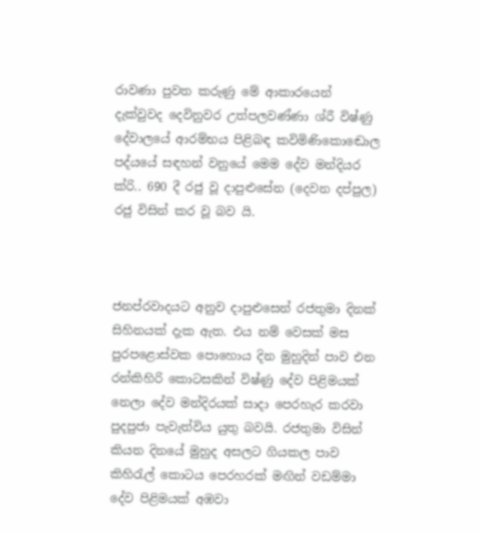රාවණා පුවත කරුණු මේ ආකාරයෙන් දැක්වුවද දෙවිනුවර උත්පලවණ්ණා ශ්රී විෂ්ණු දේවාලයේ ආරම්භය පිළිබඳ කවිමිණිකොඬොල පද්යයේ සඳහන් වනුයේ මෙම දේව මන්දියර ක්රි.. 690 දී රජු වූ දාපුළුසේන (දෙවන දප්පුල) රජු විසින් කර වූ බව යි.



ජනප්රවාදයට අනුව දාපුළුසෙන් රජතුමා දිනක් සිහිනයක් දැක ඇත. එය නම් වෙසක් මස පුරපළොස්වක පොහොය දින මුහුදින් පාව එන රන්කිහිරි කොටසකින් විෂ්ණු දේව පිළිමයක් නෙලා දේව මන්දිරයක් සාදා පෙරහැර කරවා පුදපුජා පැවැත්විය යුතු බවයි. රජතුමා විසින් කියන දිනයේ මුහුද අසලට ගියකල පාව කිහිරැල් කොටය පෙරහරක් මඟින් වඩම්මා දේව පිළිමයක් අඹවා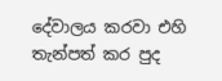දේවාලය කරවා එහි තැන්පත් කර පුද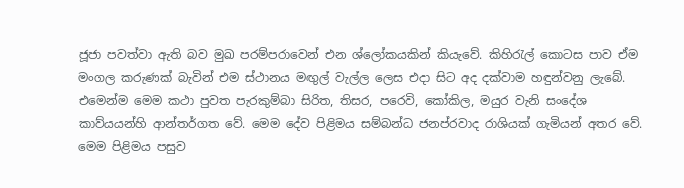ජූජා පවත්වා ඇති බව මුඛ පරම්පරාවෙන් එන ශ්ලෝකයකින් කියැවේ. කිහිරැල් කොටස පාව ඒම මංගල කරුණක් බැවින් එම ස්ථානය මඟුල් වැල්ල ලෙස එදා සිට අද දක්වාම හඳුන්වනු ලැබේ. එමෙන්ම මෙම කථා පුවත පැරකුම්බා සිරිත, තිසර, පරෙවි, කෝකිල, මයුර වැනි සංදේශ කාව්යයන්හි ආන්තර්ගත වේ. මෙම දේව පිළිමය සම්බන්ධ ජනප්රවාද රාශියක් ගැමියන් අතර වේ. මෙම පිළිමය පසුව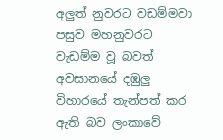අලුත් නුවරට වඩම්මවා පසුව මහනුවරට වැඩම්ම වූ බවත් අවසානයේ දඹුලු විහාරයේ තැන්පත් කර ඇති බව ලංකාවේ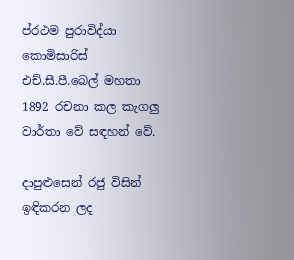ප්රථම පුරාවිද්යා කොමිසාරිස් එච්.සී.පී.බෙල් මහතා 1892 රචනා කල කැගලු වාර්තා වේ සඳහන් වේ.

දාපුළුසෙන් රජු විසින් ඉඳිකරන ලද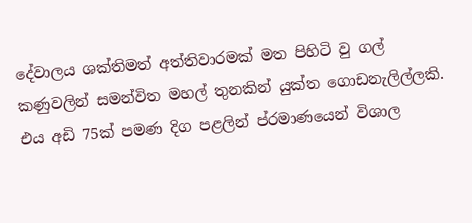දේවාලය ශක්තිමත් අත්තිවාරමක් මත පිහිටි වු ගල් කණුවලින් සමන්විත මහල් තුනකින් යුක්ත ගොඩනැලිල්ලකි. එය අඩි 75ක් පමණ දිග පළලින් ප්රමාණයෙන් විශාල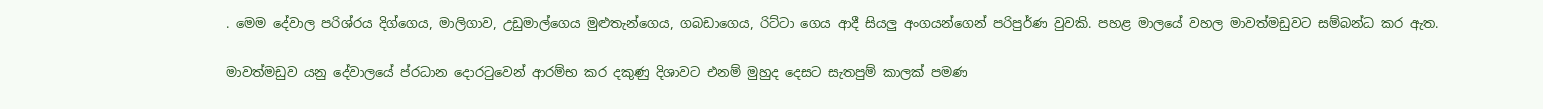. මෙම දේවාල පරිශ්රය දිග්ගෙය, මාලිගාව, උඩුමාල්ගෙය මුළුතැන්ගෙය, ගබඩාගෙය, රිට්ටා ගෙය ආදී සියලු අංගයන්ගෙන් පරිපුර්ණ වුවකි. පහළ මාලයේ වහල මාවත්මඩුවට සම්බන්ධ කර ඇත.

මාවත්මඩුව යනු දේවාලයේ ප්රධාන දොරටුවෙන් ආරම්භ කර දකුණු දිශාවට එනම් මුහුද දෙසට සැතපුම් කාලක් පමණ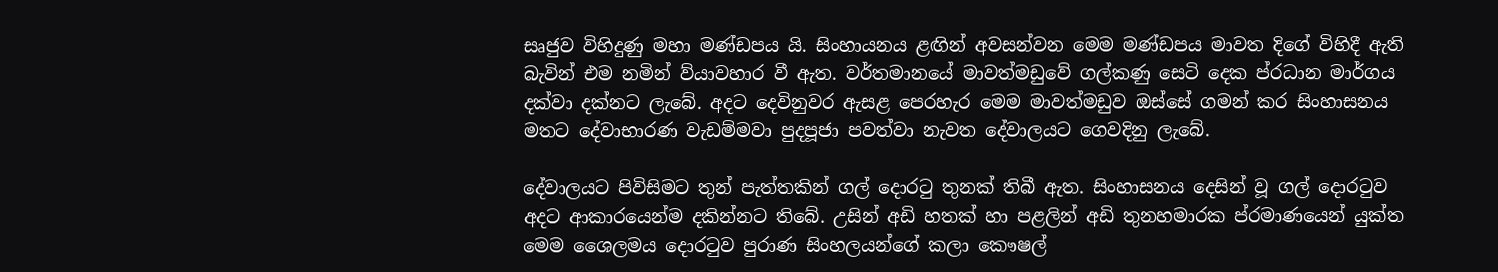සෘජුව විහිදුණු මහා මණ්ඩපය යි. සිංහායනය ළඟින් අවසන්වන මෙම මණ්ඩපය මාවත දිගේ විහිදී ඇති බැවින් එම නමින් ව්යාවහාර වී ඇත. වර්තමානයේ මාවත්මඩුවේ ගල්කණු සෙටි දෙක ප්රධාන මාර්ගය දක්වා දක්නට ලැබේ. අදට දෙවිනුවර ඇසළ පෙරහැර මෙම මාවත්මඩුව ඔස්සේ ගමන් කර සිංහාසනය මතට දේවාභාරණ වැඩම්මවා පුදපූජා පවත්වා නැවත දේවාලයට ගෙවදිනු ලැබේ.

දේවාලයට පිවිසිමට තුන් පැත්තකින් ගල් දොරටු තුනක් තිබී ඇත. සිංහාසනය දෙසින් වූ ගල් දොරටුව අදට ආකාරයෙන්ම දකින්නට තිබේ. උසින් අඩි හතක් හා පළලින් අඩි තුනහමාරක ප්රමාණයෙන් යුක්ත මෙම ශෛලමය දොරටුව පුරාණ සිංහලයන්ගේ කලා කෞෂල්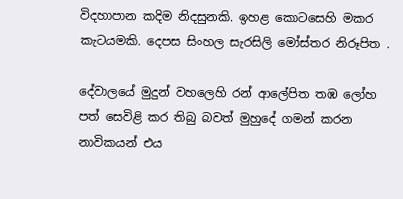විදහාපාන කදිම නිදසුනකි. ඉහළ කොටසෙහි මකර කැටයමකි. දෙපස සිංහල සැරසිලි මෝස්තර නිරූපිත .

දේවාලයේ මුදුන් වහලෙහි රන් ආලේපිත තඹ ලෝහ පත් සෙවිළි කර තිබු බවත් මුහුදේ ගමන් කරන නාවිකයන් එය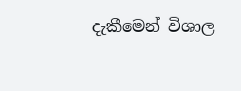දැකීමෙන් විශාල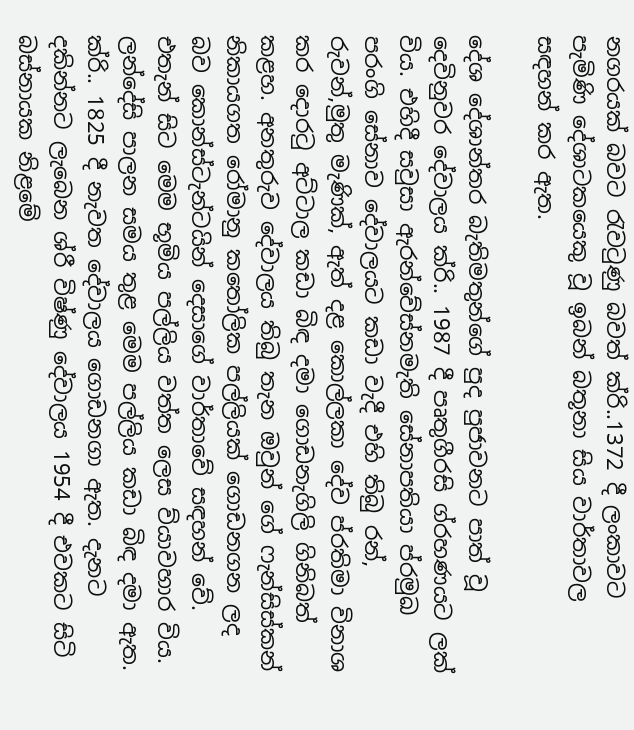නගරයක් බවට රැවටුණු බවත් ක්රි..1372 දී ලංකාවට පැමිණි දේශාටකයෙකු වූ ඉබන් බතූනා සිය වාර්තාවල සඳහන් කර ඇත.

දේශ දේශාන්තර බැතිමතුන්ගේ පුද පුජාවනට පාත් වූ දෙවිනුවර දේවාලය ක්රි.. 1987 දී පෘතුගීරසි ග්රහණයට ලක් විය. එහිදී සවුසා ඇරන්වේස්නමැති සේනාපතියා ප්රමුඛ පරංගි සේනාව දේවාලයට කඩා වැදී එහි තිබු රන්, රුවන්,මුතු මැණික්, ඇත් දළ කොල්ලකා දේව ප්රතිමා විනාශ කර දොරටු අට්ටාල කඩා බිඳ දමා ගොඩනැගිලි ගිනිබත් කළහ. අනතුරුව දේවාලය තිබු තැන ඔවුන් ගේ ෆැන්සිස්කන් නිකායගත රෝමානු කතෝලික පල්ලියක් ගොඩනගන ලද බව කොන්ස්ටැන්ටයින් දෙසාගේ වාර්තාවේ සඳහන් වේ. එතැන් සිට මෙම භූමිය පල්ලිය වත්ත ලෙස ව්යාවහාර විය. ලන්දේසි පාලන සමය තුළ මෙම පල්ලිය කඩා බිඳ දමා ඇත. ක්රි.. 1825 දී නැවත දේවාලය ගොඩනගා ඇත. දැනට දකින්නට ලැබෙන ශ්රී විෂ්ණු දේවාලය 1954 දී එවකට සිටි බස්නායක නිළමේ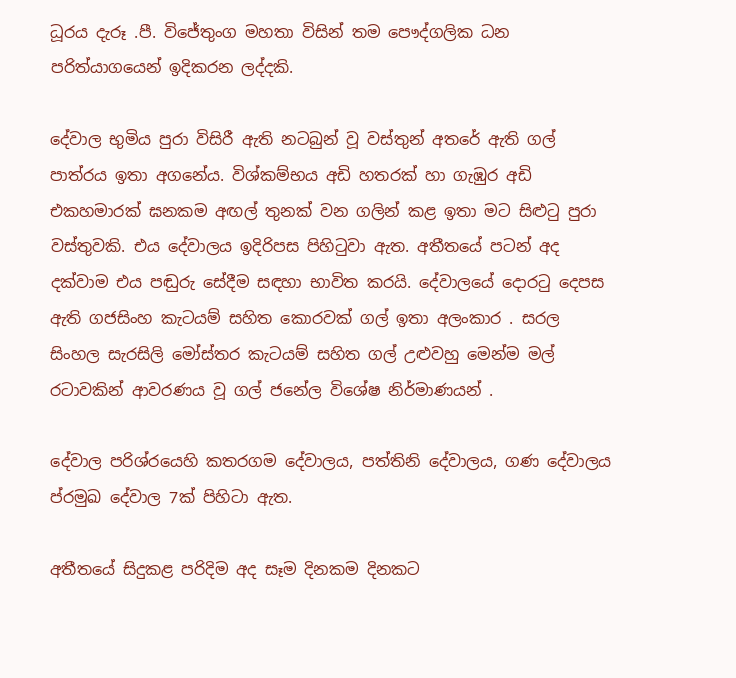ධූරය දැරූ .පී. විජේතුංග මහතා විසින් තම පෞද්ගලික ධන පරිත්යාගයෙන් ඉදිකරන ලද්දකි.

දේවාල භුමිය පුරා විසිරී ඇති නටබුන් වූ වස්තුන් අතරේ ඇති ගල් පාත්රය ඉතා අගනේය. විශ්කම්භය අඩි හතරක් හා ගැඹුර අඩි එකහමාරක් ඝනකම අඟල් තුනක් වන ගලින් කළ ඉතා මට සිළුටු පුරා වස්තුවකි. එය දේවාලය ඉදිරිපස පිහිටුවා ඇත. අතීතයේ පටන් අද දක්වාම එය පඬුරු සේදීම සඳහා භාවිත කරයි. දේවාලයේ දොරටු දෙපස ඇති ගජසිංහ කැටයම් සහිත කොරවක් ගල් ඉතා අලංකාර . සරල සිංහල සැරසිලි මෝස්තර කැටයම් සහිත ගල් උළුවහු මෙන්ම මල් රටාවකින් ආවරණය වූ ගල් ජනේල විශේෂ නිර්මාණයන් .

දේවාල පරිශ්රයෙහි කතරගම දේවාලය, පත්තිනි දේවාලය, ගණ දේවාලය ප්රමුඛ දේවාල 7ක් පිහිටා ඇත.

අතීතයේ සිදුකළ පරිදිම අද සෑම දිනකම දිනකට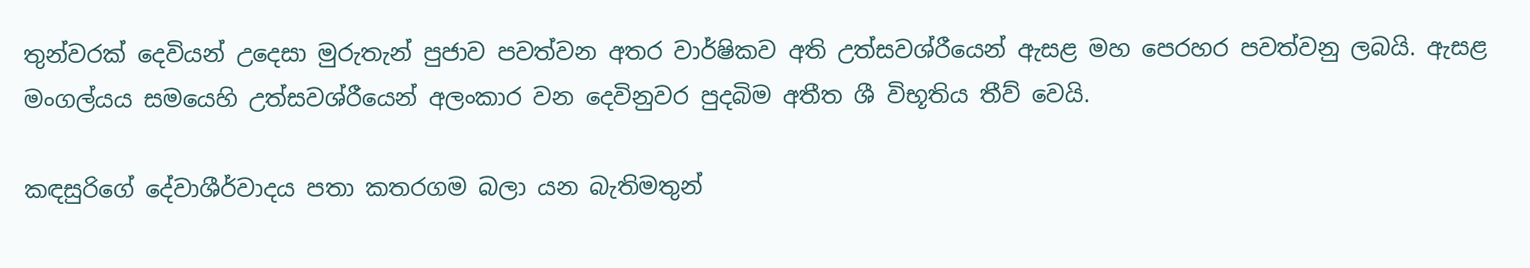තුන්වරක් දෙවියන් උදෙසා මුරුතැන් පුජාව පවත්වන අතර වාර්ෂිකව අති උත්සවශ්රීයෙන් ඇසළ මහ පෙරහර පවත්වනු ලබයි. ඇසළ මංගල්යය සමයෙහි උත්සවශ්රීයෙන් අලංකාර වන දෙවිනුවර පුදබිම අතීත ශී විභූතිය තීව් වෙයි.

කඳසුරිගේ දේවාශීර්වාදය පතා කතරගම බලා යන බැතිමතුන්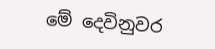මේ දෙවිනුවර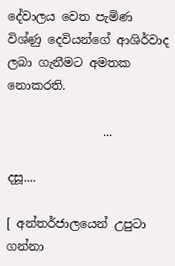දේවාලය වෙත පැමිණ විශ්ණු දෙවියන්ගේ ආශිර්වාද ලබා ගැනීමට අමතක නොකරති.

                ...

දසූ....

[ අන්තර්ජාලයෙන් උපුටා ගන්නා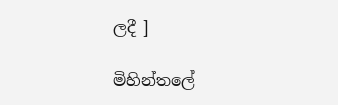ලදී ]

මිහින්තලේ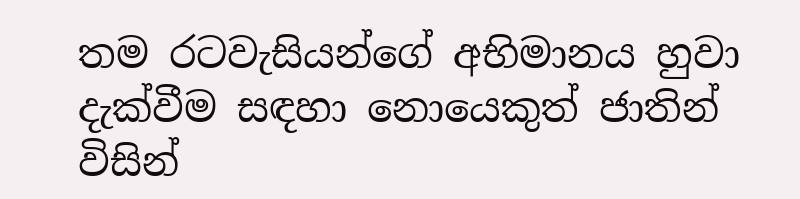තම රටවැසියන්ගේ අභිමානය හුවා දැක්වීම සඳහා නොයෙකුත් ජාතින් විසින්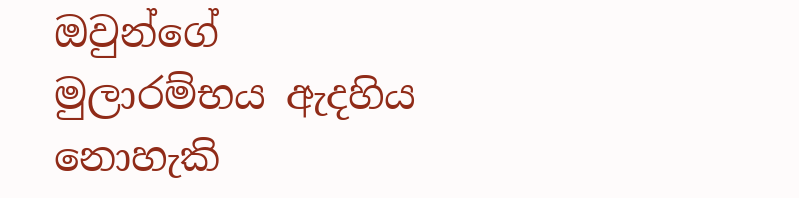ඔවුන්ගේ මුලාරම්භය ඇදහිය නොහැකි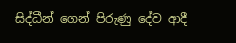සිද්ධීන් ගෙන් පිරුණු දේව ආදී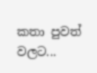කතා පුවත් වලට...